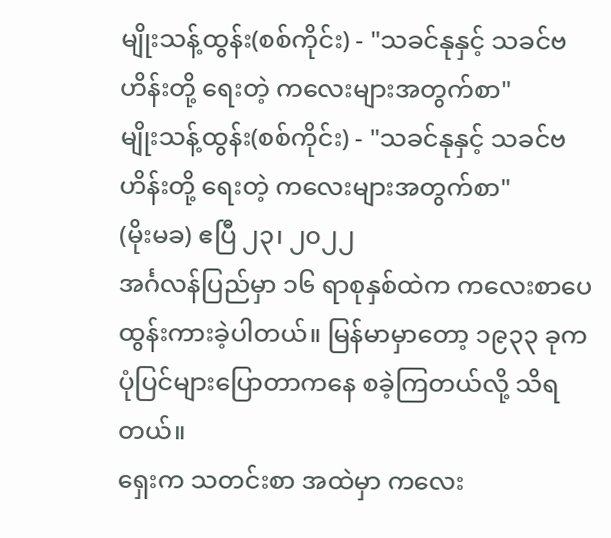မျိုးသန့်ထွန်း(စစ်ကိုင်း) - "သခင်နုနှင့် သခင်ဗဟိန်းတို့ ရေးတဲ့ ကလေးများအတွက်စာ"
မျိုးသန့်ထွန်း(စစ်ကိုင်း) - "သခင်နုနှင့် သခင်ဗဟိန်းတို့ ရေးတဲ့ ကလေးများအတွက်စာ"
(မိုးမခ) ဧပြီ ၂၃၊ ၂၀၂၂
အင်္ဂလန်ပြည်မှာ ၁၆ ရာစုနှစ်ထဲက ကလေးစာပေ ထွန်းကားခဲ့ပါတယ်။ မြန်မာမှာတော့ ၁၉၃၃ ခုက ပုံပြင်များပြောတာကနေ စခဲ့ကြတယ်လို့ သိရတယ်။
ရှေးက သတင်းစာ အထဲမှာ ကလေး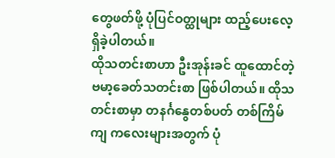တွေဖတ်ဖို့ ပုံပြင်ဝတ္ထုများ ထည့်ပေးလေ့ရှိခဲ့ပါတယ်။
ထိုသတင်းစာဟာ ဦးအုန်းခင် ထူထောင်တဲ့ ဗမာ့ခေတ်သတင်းစာ ဖြစ်ပါတယ်။ ထိုသတင်းစာမှာ တနင်္ဂနွေတစ်ပတ် တစ်ကြိမ်ကျ ကလေးများအတွက် ပုံ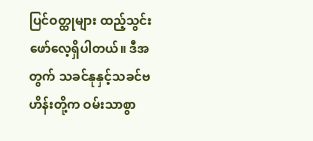ပြင်ဝတ္ထုများ ထည့်သွင်းဖော်လေ့ရှိပါတယ်။ ဒီအတွက် သခင်နုနှင့်သခင်ဗဟိန်းတို့က ဝမ်းသာစွာ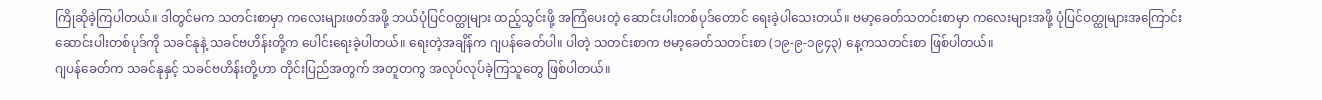ကြိုဆိုခဲ့ကြပါတယ်။ ဒါတွင်မက သတင်းစာမှာ ကလေးများဖတ်အဖို့ ဘယ်ပုံပြင်ဝတ္ထုများ ထည့်သွင်းဖို့ အကြံပေးတဲ့ ဆောင်းပါးတစ်ပုဒ်တောင် ရေးခဲ့ပါသေးတယ်။ ဗမာ့ခေတ်သတင်းစာမှာ ကလေးများအဖို့ ပုံပြင်ဝတ္ထုများအကြောင်း ဆောင်းပါးတစ်ပုဒ်ကို သခင်နုနဲ့ သခင်ဗဟိန်းတို့က ပေါင်းရေးခဲ့ပါတယ်။ ရေးတဲ့အချိန်က ဂျပန်ခေတ်ပါ။ ပါတဲ့ သတင်းစာက ဗမာ့ခေတ်သတင်းစာ (၁၉-၉-၁၉၄၃) နေ့ကသတင်းစာ ဖြစ်ပါတယ်။
ဂျပန်ခေတ်က သခင်နုနှင့် သခင်ဗဟိန်းတို့ဟာ တိုင်းပြည်အတွက် အတူတကွ အလုပ်လုပ်ခဲ့ကြသူတွေ ဖြစ်ပါတယ်။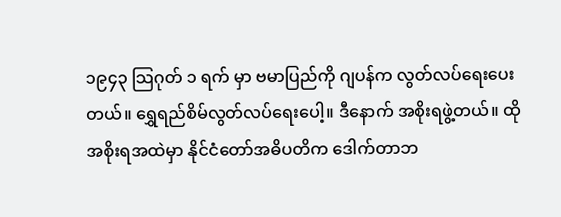၁၉၄၃ သြဂုတ် ၁ ရက် မှာ ဗမာပြည်ကို ဂျပန်က လွတ်လပ်ရေးပေးတယ်။ ရွှေရည်စိမ်လွတ်လပ်ရေးပေါ့။ ဒီနောက် အစိုးရဖွဲ့တယ်။ ထိုအစိုးရအထဲမှာ နိုင်ငံတော်အဓိပတိက ဒေါက်တာဘ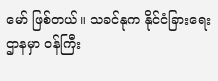မော် ဖြစ်တယ်။ သခင်နုက နိုင်ငံခြားရေးဌာနမှာ ဝန်ကြီး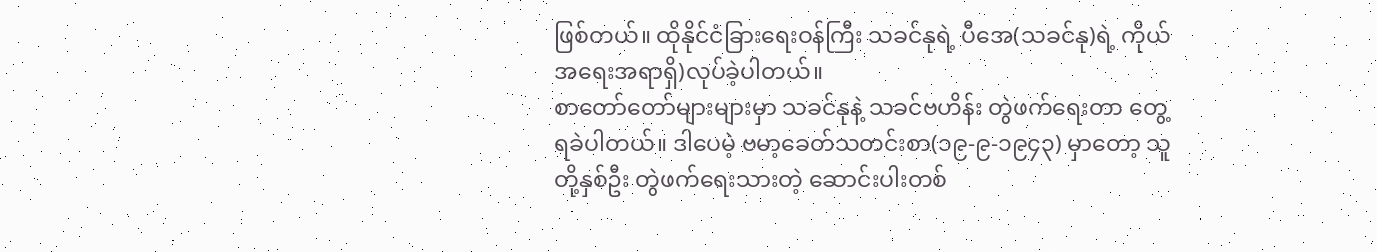ဖြစ်တယ်။ ထိုနိုင်ငံခြားရေးဝန်ကြီး သခင်နုရဲ့ ပီအေ(သခင်နု)ရဲ့ ကိုယ်အရေးအရာရှိ)လုပ်ခဲ့ပါတယ်။
စာတော်တော်များများမှာ သခင်နုနဲ့ သခင်ဗဟိန်း တွဲဖက်ရေးတာ တွေ့ရခဲပါတယ်။ ဒါပေမဲ့ ဗမာ့ခေတ်သတင်းစာ(၁၉-၉-၁၉၄၃) မှာတော့ သူတို့နှစ်ဦး တွဲဖက်ရေးသားတဲ့ ဆောင်းပါးတစ်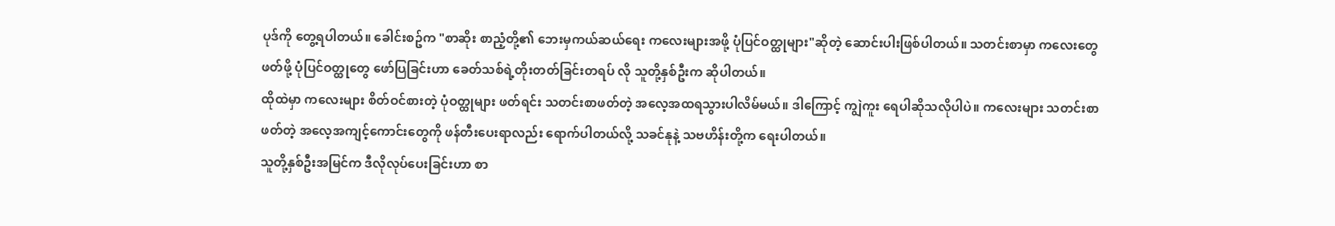ပုဒ်ကို တွေ့ရပါတယ်။ ခေါင်းစဥ်က "စာဆိုး စာညံ့တို့၏ ဘေးမှကယ်ဆယ်ရေး ကလေးများအဖို့ ပုံပြင်ဝတ္ထုများ"ဆိုတဲ့ ဆောင်းပါးဖြစ်ပါတယ်။ သတင်းစာမှာ ကလေးတွေ ဖတ်ဖို့ ပုံပြင်ဝတ္ထုတွေ ဖော်ပြခြင်းဟာ ခေတ်သစ်ရဲ့တိုးတတ်ခြင်းတရပ် လို သူတို့နှစ်ဦးက ဆိုပါတယ်။
ထိုထဲမှာ ကလေးများ စိတ်ဝင်စားတဲ့ ပုံဝတ္ထုများ ဖတ်ရင်း သတင်းစာဖတ်တဲ့ အလေ့အထရသွားပါလိမ်မယ်။ ဒါကြောင့် ကျွဲကူး ရေပါဆိုသလိုပါပဲ။ ကလေးများ သတင်းစာဖတ်တဲ့ အလေ့အကျင့်ကောင်းတွေကို ဖန်တီးပေးရာလည်း ရောက်ပါတယ်လို့ သခင်နုနဲ့ သဗဟိန်းတို့က ရေးပါတယ်။
သူတို့နှစ်ဦးအမြင်က ဒီလိုလုပ်ပေးခြင်းဟာ စာ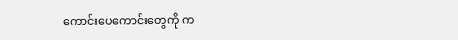ကောင်းပေကောင်းတွေကို က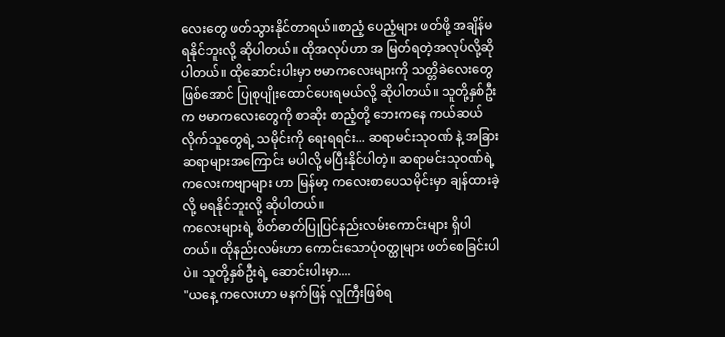လေးတွေ ဖတ်သွားနိုင်တာရယ်။စာညံ့ ပေညံ့များ ဖတ်ဖို့ အချိန်မရနိုင်ဘူးလို့ ဆိုပါတယ်။ ထိုအလုပ်ဟာ အ မြတ်ရတဲ့အလုပ်လို့ဆိုပါတယ်။ ထိုဆောင်းပါးမှာ ဗမာကလေးများကို သတ္တိခဲလေးတွေ ဖြစ်အောင် ပြုစုပျိုးထောင်ပေးရမယ်လို့ ဆိုပါတယ်။ သူတို့နှစ်ဦးက ဗမာကလေးတွေကို စာဆိုး စာညံ့တို့ ဘေးကနေ ကယ်ဆယ်လိုက်သူတွေရဲ့ သမိုင်းကို ရေးရရင်း... ဆရာမင်းသုဝဏ် နဲ့ အခြားဆရာများအကြောင်း မပါလို့ မပြီးနိုင်ပါတဲ့။ ဆရာမင်းသုဝဏ်ရဲ့ ကလေးကဗျာများ ဟာ မြန်မာ့ ကလေးစာပေသမိုင်းမှာ ချန်ထားခဲ့လို့ မရနိုင်ဘူးလို့ ဆိုပါတယ်။
ကလေးများရဲ့ စိတ်ဓာတ်ပြုပြင်နည်းလမ်းကောင်းများ ရှိပါတယ်။ ထိုနည်းလမ်းဟာ ကောင်းသောပုံဝတ္ထုများ ဖတ်စေခြင်းပါပဲ။ သူတို့နှစ်ဦးရဲ့ ဆောင်းပါးမှာ....
"ယနေ့ ကလေးဟာ မနက်ဖြန် လူကြီးဖြစ်ရ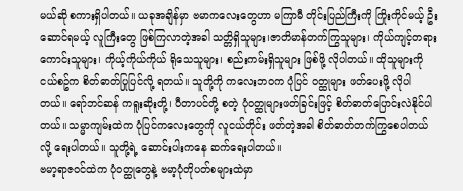မယ်ဆို စကားရှိပါတယ်။ ယခုအချိန်မှာ ဗမာကလေးတွေဟာ မကြာမီ တိုင်းပြည်ကြီးကို ကြိုးကိုင်မယ့် ဦးဆောင်ရမယ့် လူကြီးတွေ ဖြစ်ကြလာတဲ့အခါ သတ္တိရှိသူများ၊ဇာတိမာန်တက်ကြွသူများ၊ ကိုယ်ကျင့်တရားကောင်းသူများ၊ ကိုယ့်ကိုယ်ကိုယ် ရိုသေသူများ၊ စည်းကမ်းရှိသူများ ဖြစ်ဖို့ လိုပါတယ်။ ထိုသူများကို ငယ်စဥ်က စိတ်ဓာတ်ပြုပြင်လို့ ရတယ်။ သူတို့ကို ကလေးဘဝက ပုံပြင် ဝတ္ထုများ ဖတ်ပေးဖို့ လိုပါတယ်။ ရော်ဘင်ဆန် ကရူးဆိုးတို့၊ ပီတာပင်တို့ စတဲ့ ပုံဝတ္ထုများဖတ်ခြင်းဖြင့် စိတ်ဓာတ်ပြောင်းလဲနိုင်ပါတယ်။ သမ္မာကျမ်းထဲက ပုံပြင်ကလေးတွေကို လူငယ်တိုင်း ဖတ်တဲ့အခါ စိတ်ဓာတ်တက်ကြွစေပါတယ်လို့ ရေးပါတယ်။ သူတို့ရဲ့ ဆောင်းပါးကနေ ဆက်ရေးပါတယ်။
ဗမာ့ရာဇဝင်ထဲက ပုံဝတ္ထုတွေနဲ့ ဗမာ့ပုံတိုပတ်စများထဲမှာ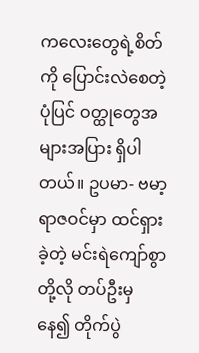ကလေးတွေရဲ့စိတ်ကို ပြောင်းလဲစေတဲ့ ပုံပြင် ဝတ္ထုတွေအများအပြား ရှိပါတယ်။ ဥပမာ- ဗမာ့ရာဇဝင်မှာ ထင်ရှားခဲ့တဲ့ မင်းရဲကျော်စွာတို့လို တပ်ဦးမှနေ၍ တိုက်ပွဲ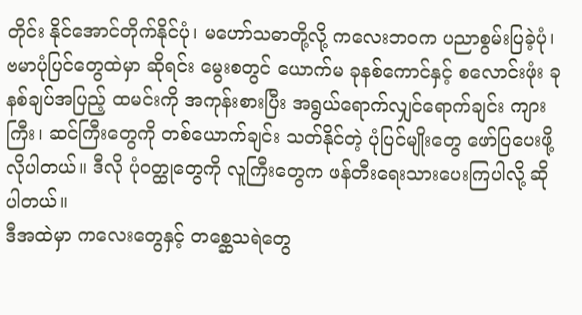တိုင်း နိုင်အောင်တိုက်နိုင်ပုံ၊ မဟော်သဓာတို့လို့ ကလေးဘဝက ပညာစွမ်းပြခဲ့ပုံ၊ ဗမာပုံပြင်တွေထဲမှာ ဆိုရင်း မွေးစတွင် ယောက်မ ခုနစ်ကောင်နှင့် စလောင်းဖုံး ခုနစ်ချပ်အပြည့် ထမင်းကို အကုန်းစားပြီး အရွယ်ရောက်လျှင်ရောက်ချင်း ကျားကြီး၊ ဆင်ကြီးတွေကို တစ်ယောက်ချင်း သတ်နိုင်တဲ့ ပုံပြင်မျိုးတွေ ဖော်ပြပေးဖို့လိုပါတယ်။ ဒီလို ပုံဝတ္ထုတွေကို လူကြီးတွေက ဖန်တီးရေးသားပေးကြပါလို့ ဆိုပါတယ်။
ဒီအထဲမှာ ကလေးတွေနှင့် တစ္ဆေသရဲတွေ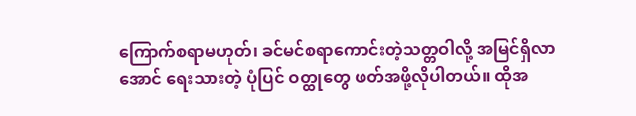ကြောက်စရာမဟုတ်၊ ခင်မင်စရာကောင်းတဲ့သတ္တဝါလို့ အမြင်ရှိလာအောင် ရေးသားတဲ့ ပုံပြင် ဝတ္ထုတွေ ဖတ်အဖို့လိုပါတယ်။ ထိုအ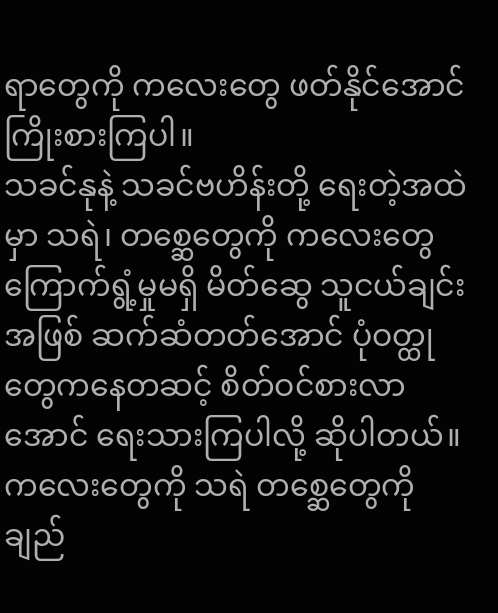ရာတွေကို ကလေးတွေ ဖတ်နိုင်အောင် ကြိုးစားကြပါ။
သခင်နုနဲ့ သခင်ဗဟိန်းတို့ ရေးတဲ့အထဲမှာ သရဲ၊ တစ္ဆေတွေကို ကလေးတွေ ကြောက်ရွံ့မှုမရှိ မိတ်ဆွေ သူငယ်ချင်းအဖြစ် ဆက်ဆံတတ်အောင် ပုံဝတ္ထုတွေကနေတဆင့် စိတ်ဝင်စားလာအောင် ရေးသားကြပါလို့ ဆိုပါတယ်။
ကလေးတွေကို သရဲ တစ္ဆေတွေကို ချည်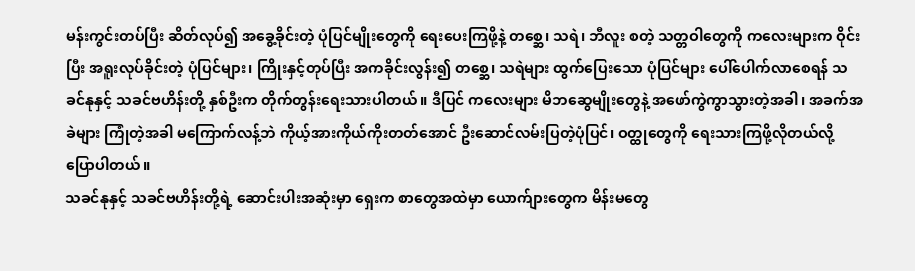မန်းကွင်းတပ်ပြီး ဆိတ်လုပ်၍ အခွေ့ခိုင်းတဲ့ ပုံပြင်မျိုးတွေကို ရေးပေးကြဖို့နဲ့ တစ္ဆေ၊ သရဲ၊ ဘီလူး စတဲ့ သတ္တဝါတွေကို ကလေးများက ဝိုင်းပြီး အရူးလုပ်ခိုင်းတဲ့ ပုံပြင်များ၊ ကြိုးနှင့်တုပ်ပြီး အကခိုင်းလွန်း၍ တစ္ဆေ၊ သရဲများ ထွက်ပြေးသော ပုံပြင်များ ပေါ်ပေါက်လာစေရန် သခင်နုနှင့် သခင်ဗဟိန်းတို့ နှစ်ဦးက တိုက်တွန်းရေးသားပါတယ်။ ဒီပြင် ကလေးများ မိဘဆွေမျိုးတွေနဲ့ အဖော်ကွဲကွာသွားတဲ့အခါ၊ အခက်အခဲများ ကြုံတဲ့အခါ မကြောက်လန့်ဘဲ ကိုယ့်အားကိုယ်ကိုးတတ်အောင် ဦးဆောင်လမ်းပြတဲ့ပုံပြင်၊ ဝတ္ထုတွေကို ရေးသားကြဖို့လိုတယ်လို့ ပြောပါတယ်။
သခင်နုနှင့် သခင်ဗဟိန်းတို့ရဲ့ ဆောင်းပါးအဆုံးမှာ ရှေးက စာတွေအထဲမှာ ယောက်ျားတွေက မိန်းမတွေ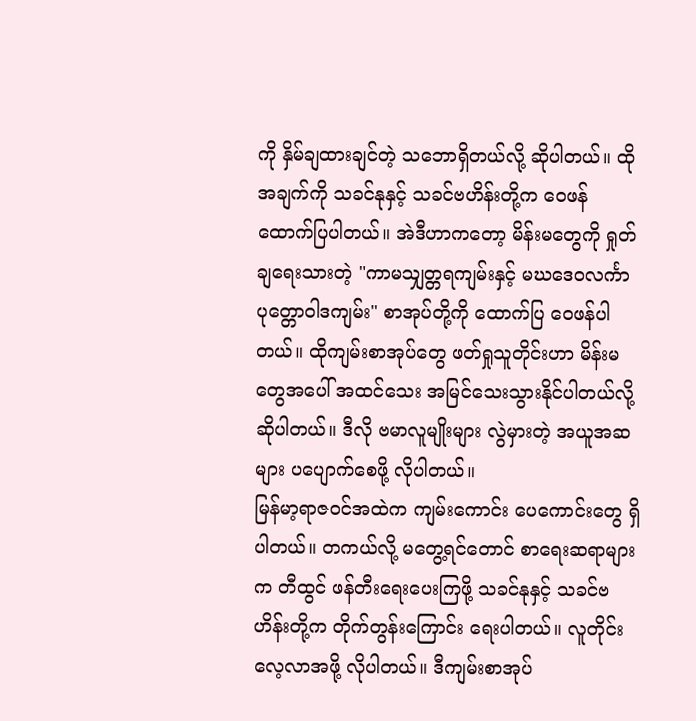ကို နှိမ်ချထားချင်တဲ့ သဘောရှိတယ်လို့ ဆိုပါတယ်။ ထိုအချက်ကို သခင်နုနှင့် သခင်ဗဟိန်းတို့က ဝေဖန်ထောက်ပြပါတယ်။ အဲဒီဟာကတော့ မိန်းမတွေကို ရှုတ်ချရေးသားတဲ့ "ကာမသျှတ္တရကျမ်းနှင့် မဃဒေဝလင်္ကာ ပုတ္တောဝါဒကျမ်း" စာအုပ်တို့ကို ထောက်ပြ ဝေဖန်ပါတယ်။ ထိုကျမ်းစာအုပ်တွေ ဖတ်ရှုသူတိုင်းဟာ မိန်းမတွေအပေါ် အထင်သေး အမြင်သေးသွားနိုင်ပါတယ်လို့ ဆိုပါတယ်။ ဒီလို ဗမာလူမျိုးများ လွဲမှားတဲ့ အယူအဆများ ပပျောက်စေဖို့ လိုပါတယ်။
မြန်မာ့ရာဇဝင်အထဲက ကျမ်းကောင်း ပေကောင်းတွေ ရှိပါတယ်။ တကယ်လို့ မတွေ့ရင်တောင် စာရေးဆရာများက တီထွင် ဖန်တီးရေးပေးကြဖို့ သခင်နုနှင့် သခင်ဗဟိန်းတို့က တိုက်တွန်းကြောင်း ရေးပါတယ်။ လူတိုင်းလေ့လာအဖို့ လိုပါတယ်။ ဒီကျမ်းစာအုပ်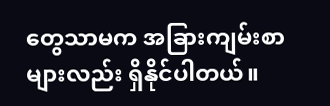တွေသာမက အခြားကျမ်းစာများလည်း ရှိနိုင်ပါတယ်။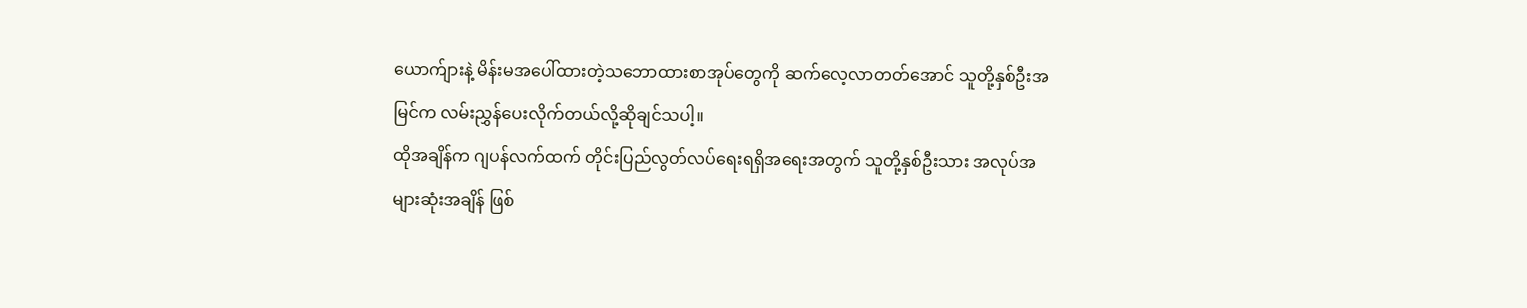ယောက်ျားနဲ့ မိန်းမအပေါ်ထားတဲ့သဘောထားစာအုပ်တွေကို ဆက်လေ့လာတတ်အောင် သူတို့နှစ်ဦးအမြင်က လမ်းညွှန်ပေးလိုက်တယ်လို့ဆိုချင်သပါ့။
ထိုအချိန်က ဂျပန်လက်ထက် တိုင်းပြည်လွတ်လပ်ရေးရရှိအရေးအတွက် သူတို့နှစ်ဦးသား အလုပ်အများဆုံးအချိန် ဖြစ်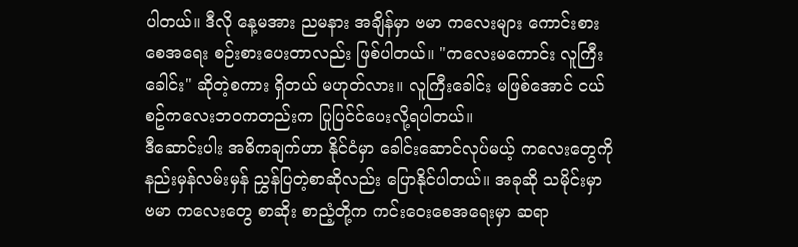ပါတယ်။ ဒီလို နေ့မအား ညမနား အချိန်မှာ ဗမာ ကလေးများ ကောင်းစားစေအရေး စဉ်းစားပေးတာလည်း ဖြစ်ပါတယ်။ "ကလေးမကောင်း လူကြီးခေါင်း" ဆိုတဲ့စကား ရှိတယ် မဟုတ်လား။ လူကြီးခေါင်း မဖြစ်အောင် ငယ်စဥ်ကလေးဘဝကတည်းက ပြုပြင်င်ပေးလို့ရပါတယ်။
ဒီဆောင်းပါး အဓိကချက်ဟာ နိုင်ငံမှာ ခေါင်းဆောင်လုပ်မယ့် ကလေးတွေကို နည်းမှန်လမ်းမှန် ညွှန်ပြတဲ့စာဆိုလည်း ပြောနိုင်ပါတယ်။ အခုဆို သမိုင်းမှာ ဗမာ ကလေးတွေ စာဆိုး စာညံ့တို့က ကင်းဝေးစေအရေးမှာ ဆရာ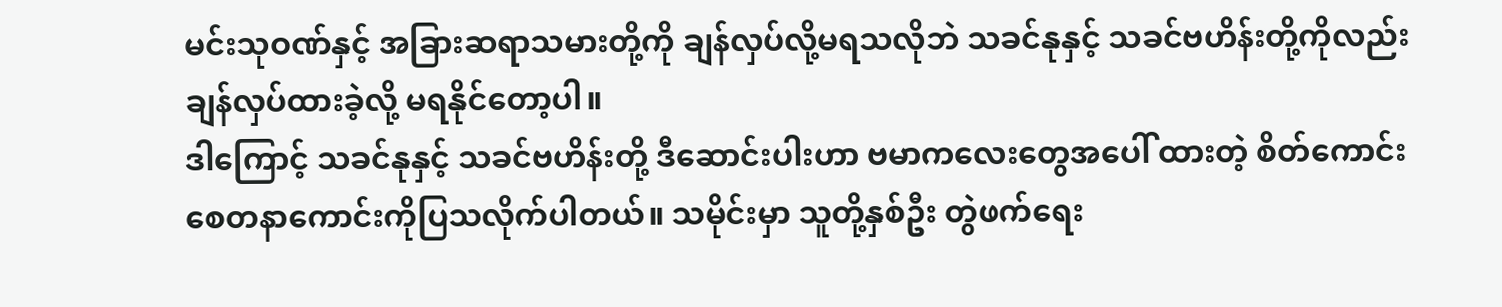မင်းသုဝဏ်နှင့် အခြားဆရာသမားတို့ကို ချန်လှပ်လို့မရသလိုဘဲ သခင်နုနှင့် သခင်ဗဟိန်းတို့ကိုလည်း ချန်လှပ်ထားခဲ့လို့ မရနိုင်တော့ပါ။
ဒါကြောင့် သခင်နုနှင့် သခင်ဗဟိန်းတို့ ဒီဆောင်းပါးဟာ ဗမာကလေးတွေအပေါ် ထားတဲ့ စိတ်ကောင်း စေတနာကောင်းကိုပြသလိုက်ပါတယ်။ သမိုင်းမှာ သူတို့နှစ်ဦး တွဲဖက်ရေး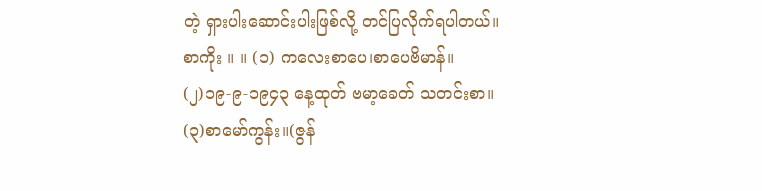တဲ့ ရှားပါးဆောင်းပါးဖြစ်လို့ တင်ပြလိုက်ရပါတယ်။
စာကိုး ။ ။ (၁) ကလေးစာပေ၊စာပေဗိမာန်။
(၂)၁၉-၉-၁၉၄၃ နေ့ထုတ် ဗမာ့ခေတ် သတင်းစာ။
(၃)စာမော်ကွန်း။(ဇွန်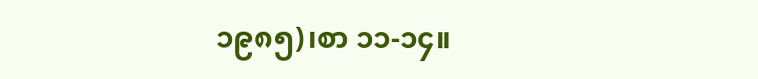၁၉၈၅)၊စာ ၁၁-၁၄။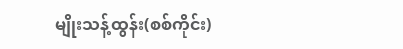မျိုးသန့်ထွန်း(စစ်ကိုင်း)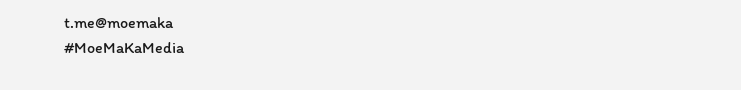t.me@moemaka
#MoeMaKaMedia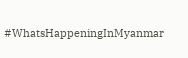#WhatsHappeningInMyanmar